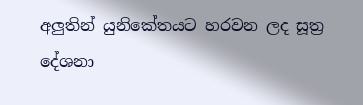අලුතින් යුනිකේතයට හරවන ලද සූත්‍ර දේශනා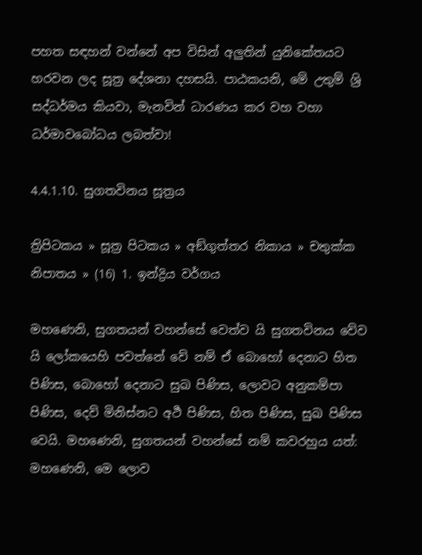පහත සඳහන් වන්නේ අප විසින් අලුතින් යුනිකේතයට හරවන ලද සූත්‍ර දේශනා දහසයි. පාඨකයනි, මේ උතුම් ශ්‍රි සද්ධර්මය කියවා, මැනවින් ධාරණය කර වහ වහා ධර්මාවබෝධය ලබත්වා!

4.4.1.10. සුගතවිනය සූත්‍රය

ත්‍රිපිටකය » සූත්‍ර පිටකය » අඞ්‌ගුත්‌තර නිකාය » චතුක්ක නිපාතය » (16) 1. ඉන්‌ද්‍රිය වර්ගය

මහණෙනි, සුගතයන් වහන්සේ වෙත්ව යි සුගතවිනය වේව යි ලෝකයෙහි පවත්නේ වේ නම් ඒ බොහෝ දෙනාට හිත පිණිස, බොහෝ දෙනාට සුඛ පිණිස, ලොවට අනුකම්පා පිණිස, දෙව් මිනිස්නට අර්‍ථ පිණිස, හිත පිණිස, සුඛ පිණිස වෙයි. මහණෙනි, සුගතයන් වහන්සේ නම් කවරහුය යත්: මහණෙනි, මෙ ලොව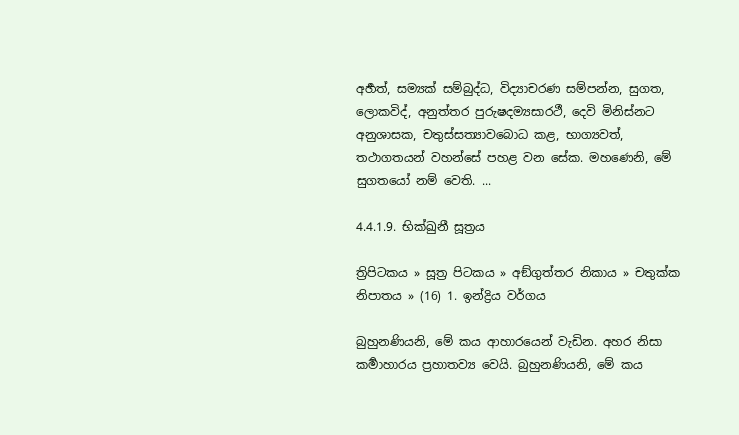අර්‍හත්, සම්‍යක් සම්බුද්ධ, විද්‍යාචරණ සම්පන්න, සුගත, ලොකවිද්, අනුත්තර පුරුෂදම්‍යසාරථී, දෙවි මිනිස්නට අනුශාසක, චතුස්සත්‍යාවබොධ කළ, භාග්‍යවත්, තථාගතයන් වහන්සේ පහළ වන සේක. මහණෙනි, මේ සුගතයෝ නම් වෙති. ...

4.4.1.9. භික්‌ඛුනී සූත්‍රය

ත්‍රිපිටකය » සූත්‍ර පිටකය » අඞ්‌ගුත්‌තර නිකාය » චතුක්ක නිපාතය » (16) 1. ඉන්‌ද්‍රිය වර්ගය

බුහුනණියනි, මේ කය ආහාරයෙන් වැඩින. අහර නිසා කර්‍මාහාරය ප්‍රහාතව්‍ය වෙයි. බුහුනණියනි, මේ කය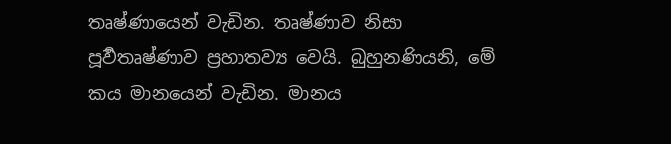තෘෂ්ණායෙන් වැඩින. තෘෂ්ණාව නිසා පූර්‍වතෘෂ්ණාව ප්‍රහාතව්‍ය වෙයි. බුහුනණියනි, මේ කය මානයෙන් වැඩින. මානය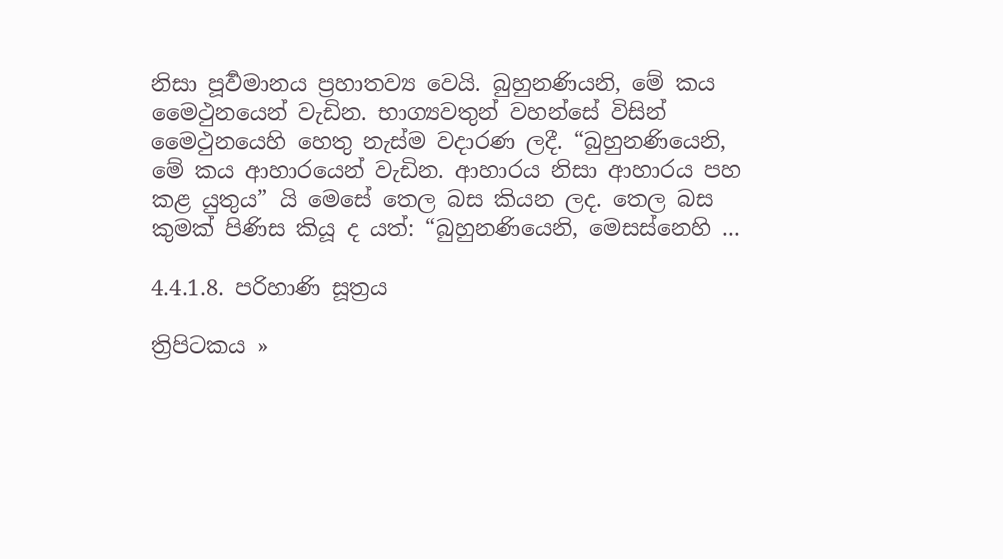නිසා පූර්‍වමානය ප්‍රහාතව්‍ය වෙයි. බුහුනණියනි, මේ කය මෛථුනයෙන් වැඩින. භාග්‍යවතුන් වහන්සේ විසින් මෛථුනයෙහි හෙතු නැස්ම වදාරණ ලදී. “බුහුනණියෙනි, මේ කය ආහාරයෙන් වැඩින. ආහාරය නිසා ආහාරය පහ කළ යුතුය” යි මෙසේ තෙල බස කියන ලද. තෙල බස කුමක් පිණිස කියූ ද යත්: “බුහුනණියෙනි, මෙසස්නෙහි ...

4.4.1.8. පරිහාණි සූත්‍රය

ත්‍රිපිටකය »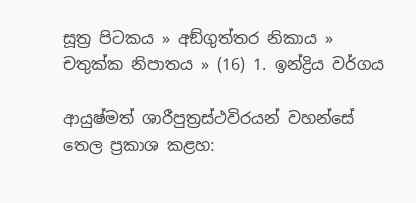සූත්‍ර පිටකය » අඞ්‌ගුත්‌තර නිකාය » චතුක්ක නිපාතය » (16) 1. ඉන්‌ද්‍රිය වර්ගය

ආයුෂ්මත් ශාරීපුත්‍රස්ථවිරයන් වහන්සේ තෙල ප්‍රකාශ කළහ: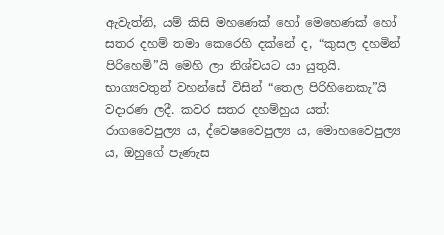ඇවැත්නි, යම් කිසි මහණෙක් හෝ මෙහෙණක් හෝ සතර දහම් තමා කෙරෙහි දක්නේ ද, “කුසල දහමින් පිරිහෙමි”යි මෙහි ලා නිශ්චයට යා යුතුයි. භාග්‍යවතුන් වහන්සේ විසින් “තෙල පිරිහිනෙකැ”යි වදාරණ ලදී. කවර සතර දහම්හුය යත්: රාගවෛපුල්‍ය ය, ද්වෙෂවෛපුල්‍ය ය, මොහවෛපුල්‍ය ය, ඔහුගේ පැණැස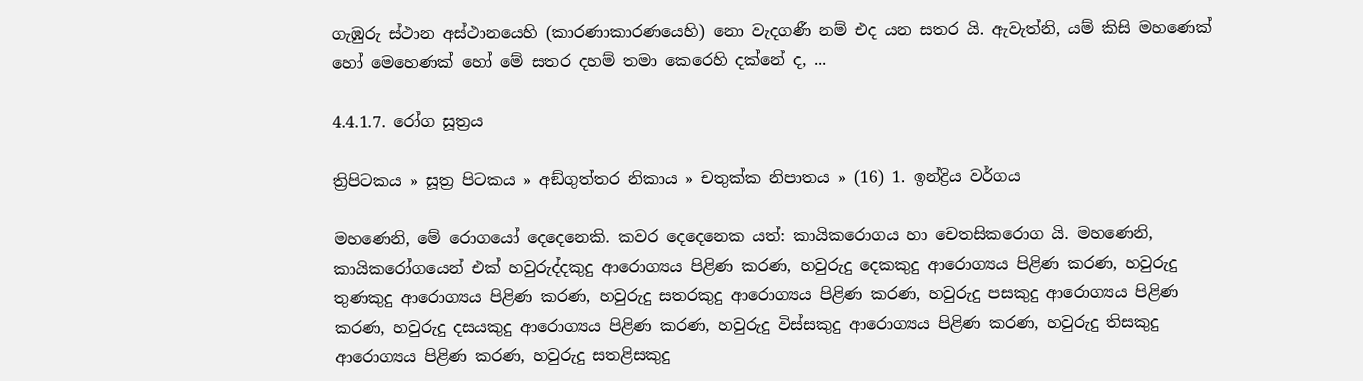ගැඹුරු ස්ථාන අස්ථානයෙහි (කාරණාකාරණයෙහි) නො වැදගණී නම් එද යන සතර යි. ඇවැත්නි, යම් කිසි මහණෙක් හෝ මෙහෙණක් හෝ මේ සතර දහම් තමා කෙරෙහි දක්නේ ද, ...

4.4.1.7. රෝග සූත්‍රය

ත්‍රිපිටකය » සූත්‍ර පිටකය » අඞ්‌ගුත්‌තර නිකාය » චතුක්ක නිපාතය » (16) 1. ඉන්‌ද්‍රිය වර්ගය

මහණෙනි, මේ රොගයෝ දෙදෙනෙකි. කවර දෙදෙනෙක යත්: කායිකරොගය හා චෙතසිකරොග යි. මහණෙනි, කායිකරෝගයෙන් එක් හවුරුද්දකුදු ආරොග්‍යය පිළිණ කරණ, හවුරුදු දෙකකුදු ආරොග්‍යය පිළිණ කරණ, හවුරුදු තුණකුදු ආරොග්‍යය පිළිණ කරණ, හවුරුදු සතරකුදු ආරොග්‍යය පිළිණ කරණ, හවුරුදු පසකුදු ආරොග්‍යය පිළිණ කරණ, හවුරුදු දසයකුදු ආරොග්‍යය පිළිණ කරණ, හවුරුදු විස්සකුදු ආරොග්‍යය පිළිණ කරණ, හවුරුදු තිසකුදු ආරොග්‍යය පිළිණ කරණ, හවුරුදු සතළිසකුදු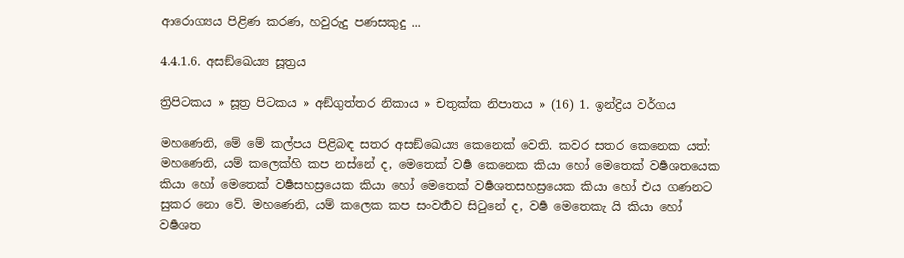ආරොග්‍යය පිළිණ කරණ, හවුරුදු පණසකුදු ...

4.4.1.6. අසඞ්ඛෙය්‍ය සූත්‍රය

ත්‍රිපිටකය » සූත්‍ර පිටකය » අඞ්‌ගුත්‌තර නිකාය » චතුක්ක නිපාතය » (16) 1. ඉන්‌ද්‍රිය වර්ගය

මහණෙනි, මේ මේ කල්පය පිළිබඳ සතර අසඞ්ඛෙය්‍ය කෙනෙක් වෙති. කවර සතර කෙනෙක යත්: මහණෙනි, යම් කලෙක්හි කප නස්නේ ද, මෙතෙක් වර්‍ෂ කෙනෙක කියා හෝ මෙතෙක් වර්‍ෂශතයෙක කියා හෝ මෙතෙක් වර්‍ෂසහස්‍රයෙක කියා හෝ මෙතෙක් වර්‍ෂශතසහස්‍රයෙක කියා හෝ එය ගණනට සුකර නො වේ. මහණෙනි, යම් කලෙක කප සංවර්‍තව සිටුනේ ද, වර්‍ෂ මෙතෙකැ යි කියා හෝ වර්‍ෂශත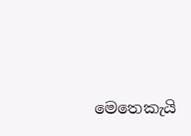මෙතෙකැයි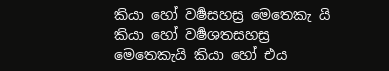කියා හෝ වර්‍ෂසහස්‍ර මෙතෙකැ යි කියා හෝ වර්‍ෂශතසහස්‍ර මෙතෙකැයි කියා හෝ එය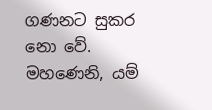ගණනට සුකර නො වේ. මහණෙනි, යම්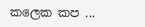කලෙක කප ...